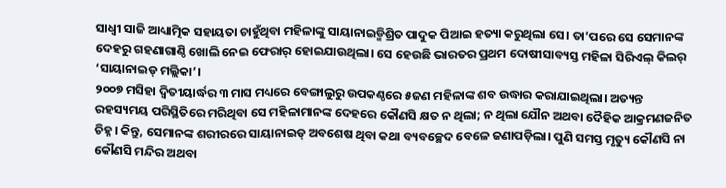ସାଧ୍ବୀ ସାଜି ଆଧ୍ୟାତ୍ମିକ ସହାୟତା ଚାହୁଁଥିବା ମହିଳାଙ୍କୁ ସାୟାନାଇଡ୍ମିଶ୍ରିତ ପାଦୁକ ପିଆଇ ହତ୍ୟା କରୁଥିଲା ସେ। ତା’ପରେ ସେ ସେମାନଙ୍କ ଦେହରୁ ଗହଣାଗାଣ୍ଠି ଖୋଲି ନେଇ ଫେରାର୍ ହୋଇଯାଉଥିଲା। ସେ ହେଉଛି ଭାରତର ପ୍ରଥମ ଦୋଷୀସାବ୍ୟସ୍ତ ମହିଳା ସିରିଏଲ୍ କିଲର୍ ‘ସାୟାନାଇଡ୍ ମଲ୍ଲିକା’।
୨୦୦୭ ମସିହା ଦ୍ବିତୀୟାର୍ଦ୍ଧର ୩ ମାସ ମଧ୍ୟରେ ବେଙ୍ଗାଲୁରୁ ଉପକଣ୍ଠରେ ୫ଜଣ ମହିଳାଙ୍କ ଶବ ଉଦ୍ଧାର କରାଯାଇଥିଲା। ଅତ୍ୟନ୍ତ ରହସ୍ୟମୟ ପରିସ୍ଥିତିରେ ମରିଥିବା ସେ ମହିଳାମାନଙ୍କ ଦେହରେ କୌଣସି କ୍ଷତ ନ ଥିଲା; ନ ଥିଲା ଯୌନ ଅଥବା ଦୈହିକ ଆକ୍ରମଣଜନିତ ଚିହ୍ନ। କିନ୍ତୁ, ସେମାନଙ୍କ ଶରୀରରେ ସାୟାନାଇଡ୍ ଅବଶେଷ ଥିବା କଥା ବ୍ୟବଚ୍ଛେଦ ବେଳେ ଜଣାପଡ଼ିଲା। ପୁଣି ସମସ୍ତ ମୃତ୍ୟୁ କୌଣସି ନା କୌଣସି ମନ୍ଦିର ଅଥବା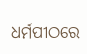ଧର୍ମପୀଠରେ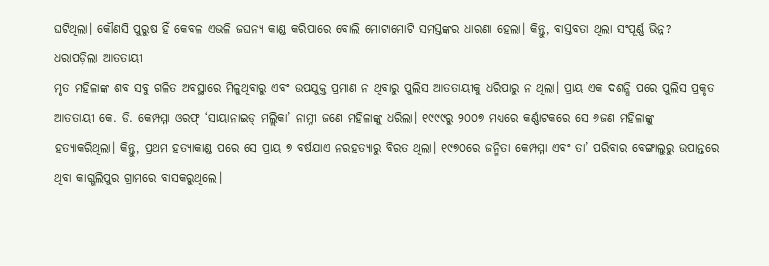ଘଟିଥିଲା। କୌଣସି ପୁରୁଷ ହିଁ କେବଳ ଏଭଳି ଜଘନ୍ୟ କାଣ୍ଡ କରିପାରେ ବୋଲି ମୋଟାମୋଟି ସମସ୍ତଙ୍କର ଧାରଣା ହେଲା। କିନ୍ତୁ, ବାସ୍ତବତା ଥିଲା ସଂପୂର୍ଣ୍ଣ ଭିନ୍ନ?
ଧରାପଡ଼ିଲା ଆତତାୟୀ
ମୃତ ମହିଳାଙ୍କ ଶବ ସବୁ ଗଳିତ ଅବସ୍ଥାରେ ମିଳୁଥିବାରୁ ଏବଂ ଉପଯୁକ୍ତ ପ୍ରମାଣ ନ ଥିବାରୁ ପୁଲିସ ଆତତାୟୀକୁ ଧରିପାରୁ ନ ଥିଲା। ପ୍ରାୟ ଏକ ଦଶନ୍ଧି ପରେ ପୁଲିସ ପ୍ରକୃତ ଆତତାୟୀ କେ. ଡି. କେମ୍ପମ୍ମା ଓରଫ୍ ‘ସାୟାନାଇଡ୍ ମଲ୍ଲିକା’ ନାମ୍ନୀ ଜଣେ ମହିଳାଙ୍କୁ ଧରିଲା। ୧୯୯୯ରୁ ୨୦୦୭ ମଧ୍ୟରେ କର୍ଣ୍ଣାଟକରେ ସେ ୬ଜଣ ମହିଳାଙ୍କୁ ହତ୍ୟାକରିଥିଲା। କିନ୍ତୁ, ପ୍ରଥମ ହତ୍ୟାକାଣ୍ଡ ପରେ ସେ ପ୍ରାୟ ୭ ବର୍ଷଯାଏ ନରହତ୍ୟାରୁ ବିରତ ଥିଲା। ୧୯୭୦ରେ ଜନ୍ମିତା କେମ୍ପମ୍ମା ଏବଂ ତା’ ପରିବାର ବେଙ୍ଗାଲୁରୁ ଉପାନ୍ତରେ ଥିବା କାଗ୍ଗଲିପୁର ଗ୍ରାମରେ ବାସକରୁଥିଲେ।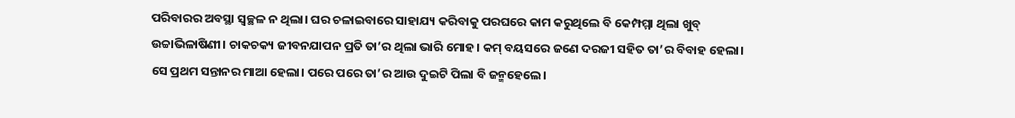ପରିବାରର ଅବସ୍ଥା ସ୍ବଚ୍ଛଳ ନ ଥିଲା। ଘର ଚଳାଇବାରେ ସାହାଯ୍ୟ କରିବାକୁ ପରଘରେ କାମ କରୁଥିଲେ ବି କେମ୍ପମ୍ମା ଥିଲା ଖୁବ୍ ଉଚ୍ଚାଭିଳାଷିଣୀ। ଚାକଚକ୍ୟ ଜୀବନଯାପନ ପ୍ରତି ତା’ର ଥିଲା ଭାରି ମୋହ। କମ୍ ବୟସରେ ଜଣେ ଦରଜୀ ସହିତ ତା’ର ବିବାହ ହେଲା। ସେ ପ୍ରଥମ ସନ୍ତାନର ମାଆ ହେଲା। ପରେ ପରେ ତା’ର ଆଉ ଦୁଇଟି ପିଲା ବି ଜନ୍ମହେଲେ।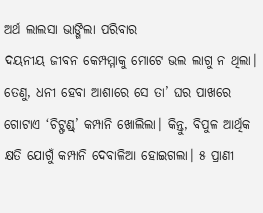ଅର୍ଥ ଲାଲସା ଭାଙ୍ଗିଲା ପରିବାର
ଦୟନୀୟ ଜୀବନ କେମ୍ପମ୍ମାକୁ ମୋଟେ ଭଲ ଲାଗୁ ନ ଥିଲା। ତେଣୁ, ଧନୀ ହେବା ଆଶାରେ ସେ ତା’ ଘର ପାଖରେ ଗୋଟାଏ ‘ଚିଟ୍ଫଣ୍ଡ୍’ କମ୍ପାନି ଖୋଲିଲା। କିନ୍ତୁ, ବିପୁଳ ଆର୍ଥିକ କ୍ଷତି ଯୋଗୁଁ କମ୍ପାନି ଦେବାଳିଆ ହୋଇଗଲା। ୫ ପ୍ରାଣୀ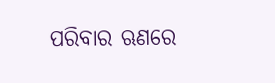ପରିବାର ଋଣରେ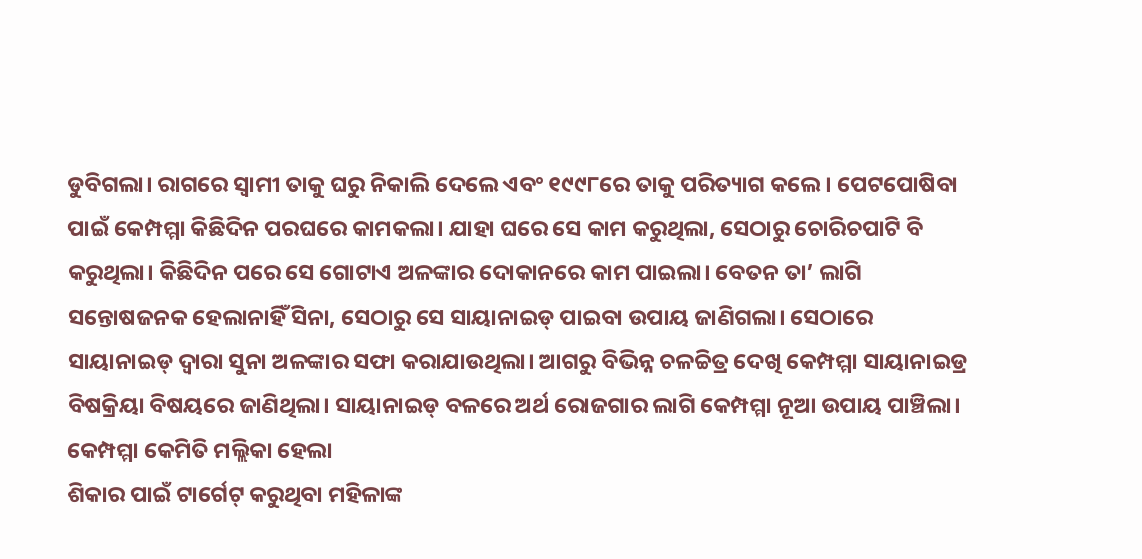ଡୁବିଗଲା। ରାଗରେ ସ୍ବାମୀ ତାକୁ ଘରୁ ନିକାଲି ଦେଲେ ଏବଂ ୧୯୯୮ରେ ତାକୁ ପରିତ୍ୟାଗ କଲେ। ପେଟପୋଷିବା ପାଇଁ କେମ୍ପମ୍ମା କିଛିଦିନ ପରଘରେ କାମକଲା। ଯାହା ଘରେ ସେ କାମ କରୁଥିଲା, ସେଠାରୁ ଚୋରିଚପାଟି ବି କରୁଥିଲା। କିଛିଦିନ ପରେ ସେ ଗୋଟାଏ ଅଳଙ୍କାର ଦୋକାନରେ କାମ ପାଇଲା। ବେତନ ତା’ ଲାଗି ସନ୍ତୋଷଜନକ ହେଲାନାହିଁ ସିନା, ସେଠାରୁ ସେ ସାୟାନାଇଡ୍ ପାଇବା ଉପାୟ ଜାଣିଗଲା। ସେଠାରେ ସାୟାନାଇଡ୍ ଦ୍ବାରା ସୁନା ଅଳଙ୍କାର ସଫା କରାଯାଉଥିଲା। ଆଗରୁ ବିଭିନ୍ନ ଚଳଚ୍ଚିତ୍ର ଦେଖି କେମ୍ପମ୍ମା ସାୟାନାଇଡ୍ର ବିଷକ୍ରିୟା ବିଷୟରେ ଜାଣିଥିଲା। ସାୟାନାଇଡ୍ ବଳରେ ଅର୍ଥ ରୋଜଗାର ଲାଗି କେମ୍ପମ୍ମା ନୂଆ ଉପାୟ ପାଞ୍ଚିଲା।
କେମ୍ପମ୍ମା କେମିତି ମଲ୍ଲିକା ହେଲା
ଶିକାର ପାଇଁ ଟାର୍ଗେଟ୍ କରୁଥିବା ମହିଳାଙ୍କ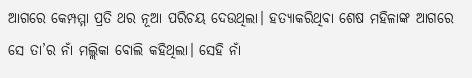ଆଗରେ କେମ୍ପମ୍ମା ପ୍ରତି ଥର ନୂଆ ପରିଚୟ ଦେଉଥିଲା। ହତ୍ୟାକରିଥିବା ଶେଷ ମହିଳାଙ୍କ ଆଗରେ ସେ ତା’ର ନାଁ ମଲ୍ଲିକା ବୋଲି କହିଥିଲା। ସେହି ନାଁ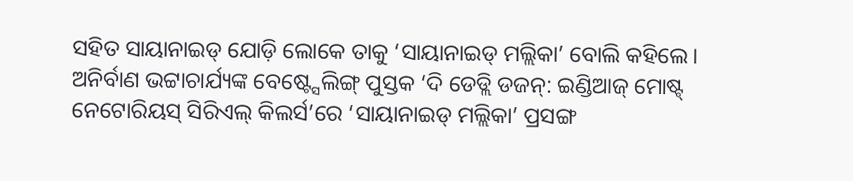ସହିତ ସାୟାନାଇଡ୍ ଯୋଡ଼ି ଲୋକେ ତାକୁ ‘ସାୟାନାଇଡ୍ ମଲ୍ଲିକା’ ବୋଲି କହିଲେ। ଅନିର୍ବାଣ ଭଟ୍ଟାଚାର୍ଯ୍ୟଙ୍କ ବେଷ୍ଟ୍ସେଲିଙ୍ଗ୍ ପୁସ୍ତକ ‘ଦି ଡେଡ୍ଲି ଡଜନ୍: ଇଣ୍ଡିଆଜ୍ ମୋଷ୍ଟ୍ ନେଟୋରିୟସ୍ ସିରିଏଲ୍ କିଲର୍ସ’ରେ ‘ସାୟାନାଇଡ୍ ମଲ୍ଲିକା’ ପ୍ରସଙ୍ଗ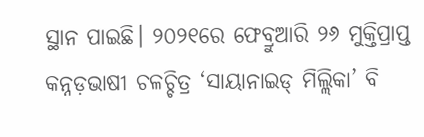ସ୍ଥାନ ପାଇଛି। ୨୦୨୧ରେ ଫେବ୍ରୁଆରି ୨୬ ମୁକ୍ତିପ୍ରାପ୍ତ କନ୍ନଡ଼ଭାଷୀ ଚଳଚ୍ଚିତ୍ର ‘ସାୟାନାଇଡ୍ ମିଲ୍ଲିକା’ ବି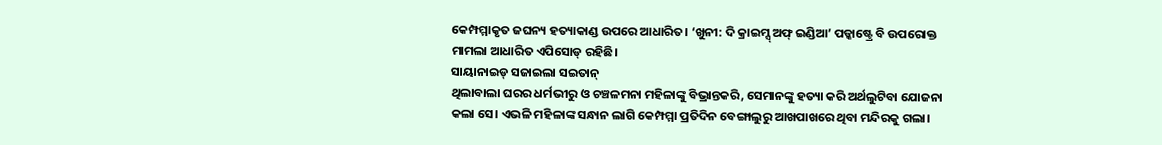କେମ୍ପମ୍ମାକୃତ ଜଘନ୍ୟ ହତ୍ୟାକାଣ୍ଡ ଉପରେ ଆଧାରିତ। ‘ଖୁନୀ: ଦି କ୍ରାଇମ୍ସ୍ ଅଫ୍ ଇଣ୍ଡିଆ’ ପଡ୍କାଷ୍ଟ୍ରେ ବି ଉପରୋକ୍ତ ମାମଲା ଆଧାରିତ ଏପିସୋଡ୍ ରହିଛି।
ସାୟାନାଇଡ୍ ସଜାଇଲା ସଇତାନ୍
ଥିଲାବାଲା ଘରର ଧର୍ମଭୀରୁ ଓ ଚଞ୍ଚଳମନା ମହିଳାଙ୍କୁ ବିଭ୍ରାନ୍ତକରି, ସେମାନଙ୍କୁ ହତ୍ୟା କରି ଅର୍ଥଲୁଟିବା ଯୋଜନା କଲା ସେ। ଏଭଳି ମହିଳାଙ୍କ ସନ୍ଧାନ ଲାଗି କେମ୍ପମ୍ମା ପ୍ରତିଦିନ ବେଙ୍ଗାଲୁରୁ ଆଖପାଖରେ ଥିବା ମନ୍ଦିରକୁ ଗଲା।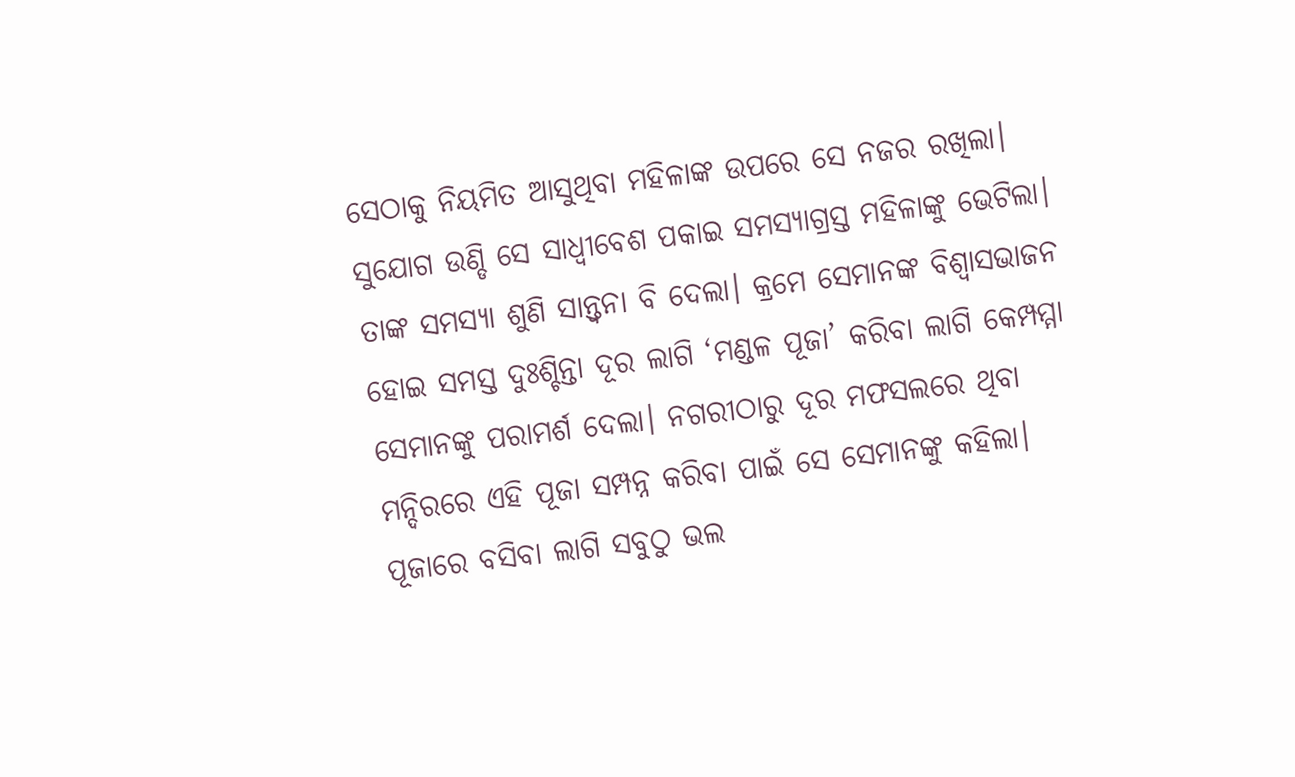ସେଠାକୁ ନିୟମିତ ଆସୁଥିବା ମହିଳାଙ୍କ ଉପରେ ସେ ନଜର ରଖିଲା। ସୁଯୋଗ ଉଣ୍ଡି ସେ ସାଧ୍ବୀବେଶ ପକାଇ ସମସ୍ୟାଗ୍ରସ୍ତ ମହିଳାଙ୍କୁ ଭେଟିଲା। ତାଙ୍କ ସମସ୍ୟା ଶୁଣି ସାନ୍ତ୍ବନା ବି ଦେଲା। କ୍ରମେ ସେମାନଙ୍କ ବିଶ୍ବାସଭାଜନ ହୋଇ ସମସ୍ତ ଦୁଃଶ୍ଚିନ୍ତା ଦୂର ଲାଗି ‘ମଣ୍ଡଳ ପୂଜା’ କରିବା ଲାଗି କେମ୍ପମ୍ମା ସେମାନଙ୍କୁ ପରାମର୍ଶ ଦେଲା। ନଗରୀଠାରୁ ଦୂର ମଫସଲରେ ଥିବା ମନ୍ଦିରରେ ଏହି ପୂଜା ସମ୍ପନ୍ନ କରିବା ପାଇଁ ସେ ସେମାନଙ୍କୁ କହିଲା। ପୂଜାରେ ବସିବା ଲାଗି ସବୁଠୁ ଭଲ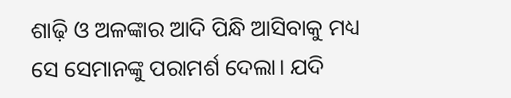ଶାଢ଼ି ଓ ଅଳଙ୍କାର ଆଦି ପିନ୍ଧି ଆସିବାକୁ ମଧ୍ୟ ସେ ସେମାନଙ୍କୁ ପରାମର୍ଶ ଦେଲା। ଯଦି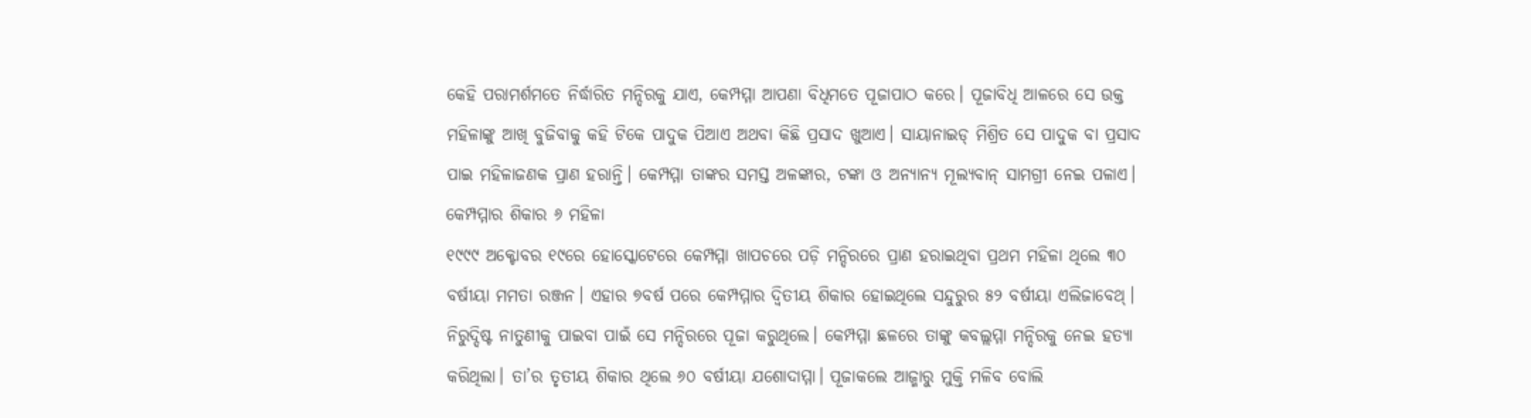କେହି ପରାମର୍ଶମତେ ନିର୍ଦ୍ଧାରିତ ମନ୍ଦିରକୁ ଯାଏ, କେମ୍ପମ୍ମା ଆପଣା ବିଧିମତେ ପୂଜାପାଠ କରେ। ପୂଜାବିଧି ଆଳରେ ସେ ଉକ୍ତ ମହିଳାଙ୍କୁ ଆଖି ବୁଜିବାକୁ କହି ଟିକେ ପାଦୁକ ପିଆଏ ଅଥବା କିଛି ପ୍ରସାଦ ଖୁଆଏ। ସାୟାନାଇଡ୍ ମିଶ୍ରିତ ସେ ପାଦୁକ ବା ପ୍ରସାଦ ପାଇ ମହିଳାଜଣକ ପ୍ରାଣ ହରାନ୍ତି। କେମ୍ପମ୍ମା ତାଙ୍କର ସମସ୍ତ ଅଳଙ୍କାର, ଟଙ୍କା ଓ ଅନ୍ୟାନ୍ୟ ମୂଲ୍ୟବାନ୍ ସାମଗ୍ରୀ ନେଇ ପଳାଏ।
କେମ୍ପମ୍ମାର ଶିକାର ୬ ମହିଳା
୧୯୯୯ ଅକ୍ଟୋବର ୧୯ରେ ହୋସ୍କୋଟେରେ କେମ୍ପମ୍ମା ଖାପଚରେ ପଡ଼ି ମନ୍ଦିରରେ ପ୍ରାଣ ହରାଇଥିବା ପ୍ରଥମ ମହିଳା ଥିଲେ ୩୦ ବର୍ଷୀୟା ମମତା ରଞ୍ଜନ। ଏହାର ୭ବର୍ଷ ପରେ କେମ୍ପମ୍ମାର ଦ୍ବିତୀୟ ଶିକାର ହୋଇଥିଲେ ସନ୍ଦୁରୁର ୫୨ ବର୍ଷୀୟା ଏଲିଜାବେଥ୍। ନିରୁଦ୍ଦିଷ୍ଟ ନାତୁଣୀକୁ ପାଇବା ପାଇଁ ସେ ମନ୍ଦିରରେ ପୂଜା କରୁଥିଲେ। କେମ୍ପମ୍ମା ଛଳରେ ତାଙ୍କୁ କବଲ୍ଲମ୍ମା ମନ୍ଦିରକୁ ନେଇ ହତ୍ୟା କରିଥିଲା। ତା’ର ତୃତୀୟ ଶିକାର ଥିଲେ ୬୦ ବର୍ଷୀୟା ଯଶୋଦାମ୍ମା। ପୂଜାକଲେ ଆଜ୍ମାରୁ ମୁକ୍ତି ମଳିବ ବୋଲି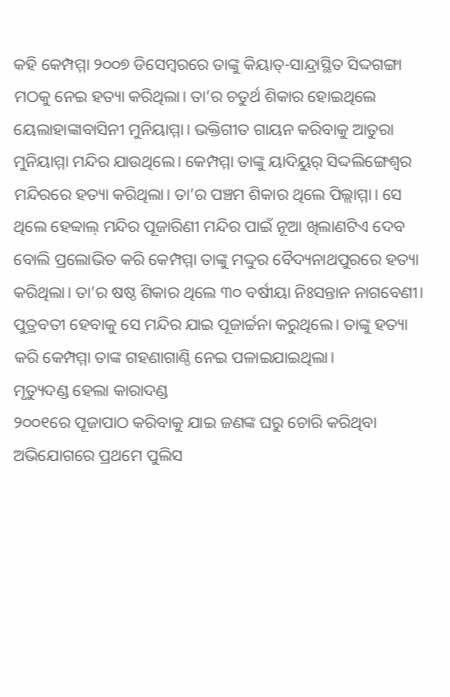କହି କେମ୍ପମ୍ମା ୨୦୦୭ ଡିସେମ୍ବରରେ ତାଙ୍କୁ କିୟାତ୍-ସାନ୍ଦ୍ରାସ୍ଥିତ ସିଦ୍ଦଗଙ୍ଗା ମଠକୁ ନେଇ ହତ୍ୟା କରିଥିଲା। ତା’ର ଚତୁର୍ଥ ଶିକାର ହୋଇଥିଲେ ୟେଲାହାଙ୍କାବାସିନୀ ମୁନିୟାମ୍ମା। ଭକ୍ତିଗୀତ ଗାୟନ କରିବାକୁ ଆତୁରା ମୁନିୟାମ୍ମା ମନ୍ଦିର ଯାଉଥିଲେ। କେମ୍ପମ୍ମା ତାଙ୍କୁ ୟାଦିୟୁର୍ ସିଦ୍ଦଲିଙ୍ଗେଶ୍ବର ମନ୍ଦିରରେ ହତ୍ୟା କରିଥିଲା। ତା’ର ପଞ୍ଚମ ଶିକାର ଥିଲେ ପିଲ୍ଲାମ୍ମା। ସେ ଥିଲେ ହେବ୍ବାଲ୍ ମନ୍ଦିର ପୂଜାରିଣୀ ମନ୍ଦିର ପାଇଁ ନୂଆ ଖିଲାଣଟିଏ ଦେବ ବୋଲି ପ୍ରଲୋଭିତ କରି କେମ୍ପମ୍ମା ତାଙ୍କୁ ମଦ୍ଦୁର ବୈଦ୍ୟନାଥପୁରରେ ହତ୍ୟା କରିଥିଲା। ତା’ର ଷଷ୍ଠ ଶିକାର ଥିଲେ ୩୦ ବର୍ଷୀୟା ନିଃସନ୍ତାନ ନାଗବେଣୀ। ପୁତ୍ରବତୀ ହେବାକୁ ସେ ମନ୍ଦିର ଯାଇ ପୂଜାର୍ଚ୍ଚନା କରୁଥିଲେ। ତାଙ୍କୁ ହତ୍ୟା କରି କେମ୍ପମ୍ମା ତାଙ୍କ ଗହଣାଗାଣ୍ଠି ନେଇ ପଳାଇଯାଇଥିଲା।
ମୃତ୍ୟୁଦଣ୍ଡ ହେଲା କାରାଦଣ୍ଡ
୨୦୦୧ରେ ପୂଜାପାଠ କରିବାକୁ ଯାଇ ଜଣଙ୍କ ଘରୁ ଚୋରି କରିଥିବା ଅଭିଯୋଗରେ ପ୍ରଥମେ ପୁଲିସ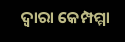ଦ୍ବାରା କେମ୍ପମ୍ମା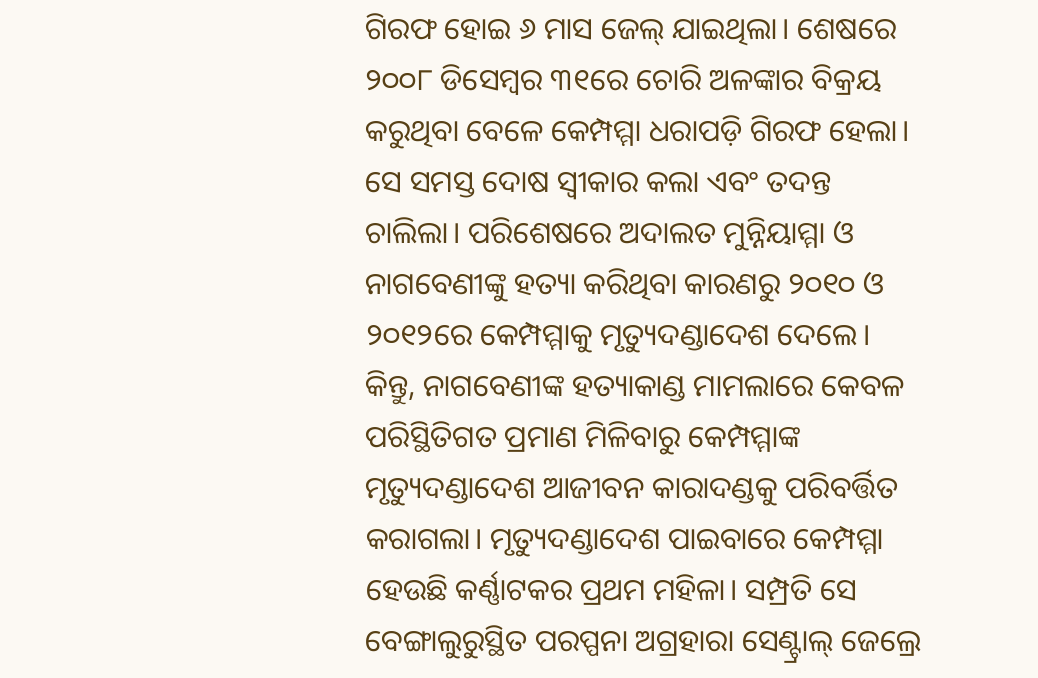ଗିରଫ ହୋଇ ୬ ମାସ ଜେଲ୍ ଯାଇଥିଲା। ଶେଷରେ ୨୦୦୮ ଡିସେମ୍ବର ୩୧ରେ ଚୋରି ଅଳଙ୍କାର ବିକ୍ରୟ କରୁଥିବା ବେଳେ କେମ୍ପମ୍ମା ଧରାପଡ଼ି ଗିରଫ ହେଲା। ସେ ସମସ୍ତ ଦୋଷ ସ୍ବୀକାର କଲା ଏବଂ ତଦନ୍ତ ଚାଲିଲା। ପରିଶେଷରେ ଅଦାଲତ ମୁନ୍ନିୟାମ୍ମା ଓ ନାଗବେଣୀଙ୍କୁ ହତ୍ୟା କରିଥିବା କାରଣରୁ ୨୦୧୦ ଓ ୨୦୧୨ରେ କେମ୍ପମ୍ମାକୁ ମୃତ୍ୟୁଦଣ୍ଡାଦେଶ ଦେଲେ। କିନ୍ତୁ, ନାଗବେଣୀଙ୍କ ହତ୍ୟାକାଣ୍ଡ ମାମଲାରେ କେବଳ ପରିସ୍ଥିତିଗତ ପ୍ରମାଣ ମିଳିବାରୁ କେମ୍ପମ୍ମାଙ୍କ ମୃତ୍ୟୁଦଣ୍ଡାଦେଶ ଆଜୀବନ କାରାଦଣ୍ଡକୁ ପରିବର୍ତ୍ତିତ କରାଗଲା। ମୃତ୍ୟୁଦଣ୍ଡାଦେଶ ପାଇବାରେ କେମ୍ପମ୍ମା ହେଉଛି କର୍ଣ୍ଣାଟକର ପ୍ରଥମ ମହିଳା। ସମ୍ପ୍ରତି ସେ ବେଙ୍ଗାଲୁରୁସ୍ଥିତ ପରପ୍ପନା ଅଗ୍ରହାରା ସେଣ୍ଟ୍ରାଲ୍ ଜେଲ୍ରେ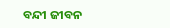ବନ୍ଦୀ ଜୀବନ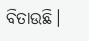ବିତାଉଛି।